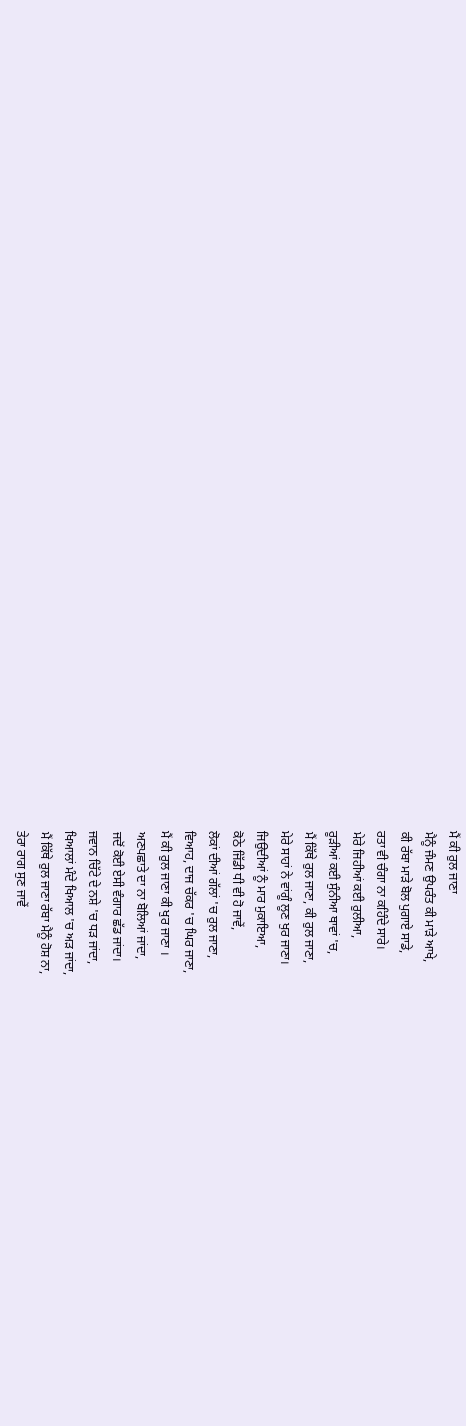ਮੈਂ ਕੀ ਰੁਲ ਜਾਣਾ
ਮੈਨੂੰ ਜੰਮਣ ਉਪਰੰਤ ਕੀ ਮਾੜੇ ਆਖੇ,
ਕੀ ਰੱਬਾ ਮਾੜੇ ਬੋਲ ਪੁਗਾਏ ਸਾਡੇ,
ਰਤਾ ਵੀ ਚੰਗਾ ਨਾ ਕਹਿੰਦੇ ਸਾਰੇ।
ਮੇਰੇ ਜਿਹੀਆਂ ਕਈ ਰੁਲੀਆ,
ਰੂੜੀਆਂ ਕਈ ਸੁੰਨੀਆ ਥਾਵਾਂ 'ਚ,
ਮੈਂ ਕਿੱਥੇ ਰੁਲ ਜਾਣਾ, ਕੀ ਰੁਲ ਜਾਣਾ,
ਮੇਰੇ ਸਾਹਾਂ ਨੇ ਵਾਂਗੂੰ ਲੂਣ ਖੁਰ ਜਾਣਾ।
ਜਿਉਦੀਆਂ ਨੂੰ ਮਾਰ ਮੁਕਾਇਆ,
ਕੋਠੇ ਜਿੱਡੀ ਧੀ ਵੀ ਹੋ ਜਾਵੇਂ,
ਲੋਕਾਂ ਦੀਆਂ ਗੱਲਾਂ 'ਚ ਰੁਲ ਜਾਣਾ,
ਵਿਆਹ, ਦਾਜ ਚੱਕਰ 'ਚ ਘਿਰ ਜਾਣਾ,
ਮੈਂ ਕੀ ਰੁਲ ਜਾਣਾ ਕੀ ਖੁਰ ਜਾਣਾ ।
ਅਣਪਛਾਤੇ ਦਾ ਨਾ ਬੋਲਿਆਂ ਜਾਂਦਾ,
ਜਦੋਂ ਕੋਈ ਏਸੀ ਵੰਗਾਰ ਛੱਡ ਜਾਂਦਾ।
ਜਵਾਨ ਚਿੱਟੇ ਦੇ ਨਸ਼ੇ 'ਚ ਧੜ ਜਾਂਦਾ,
ਖਿਆਲਾਂ ਮੰਦੇ ਖਿਆਲ 'ਚ ਅੜ ਜਾਂਦਾ,
ਮੈਂ ਕਿੱਥੇ ਰੁਲ ਜਾਣਾ ਰੱਬਾ ਮੈਨੂੰ ਹੋਸ਼ ਨਾ,
ਤੇਰਾ ਰਾਗ ਸੁਣ ਜਾਵੇਂ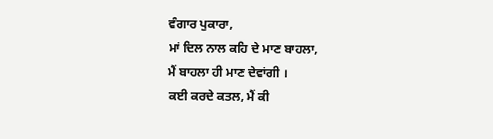ਵੰਗਾਰ ਪੁਕਾਰਾ,
ਮਾਂ ਦਿਲ ਨਾਲ ਕਹਿ ਦੇ ਮਾਣ ਬਾਹਲਾ,
ਮੈਂ ਬਾਹਲਾ ਹੀ ਮਾਣ ਦੇਵਾਂਗੀ ।
ਕਈ ਕਰਦੇ ਕਤਲ, ਮੈਂ ਕੀ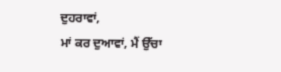ਦੁਹਰਾਵਾਂ,
ਮਾਂ ਕਰ ਦੁਆਵਾਂ, ਮੈਂ ਉੱਚਾ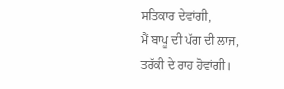ਸਤਿਕਾਰ ਦੇਵਾਂਗੀ,
ਮੈਂ ਬਾਪੂ ਦੀ ਪੱਗ ਦੀ ਲਾਜ,
ਤਰੱਕੀ ਦੇ ਰਾਹ ਹੋਵਾਂਗੀ।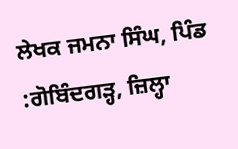ਲੇਖਕ ਜਮਨਾ ਸਿੰਘ, ਪਿੰਡ :ਗੋਬਿੰਦਗੜ੍ਹ, ਜ਼ਿਲ੍ਹਾ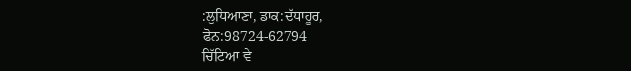:ਲੁਧਿਆਣਾ, ਡਾਕ:ਦੱਧਾਹੂਰ,
ਫੋਨ:98724-62794
ਚਿੱਟਿਆ ਵੇ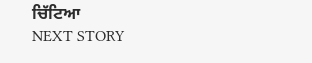ਚਿੱਟਿਆ
NEXT STORY